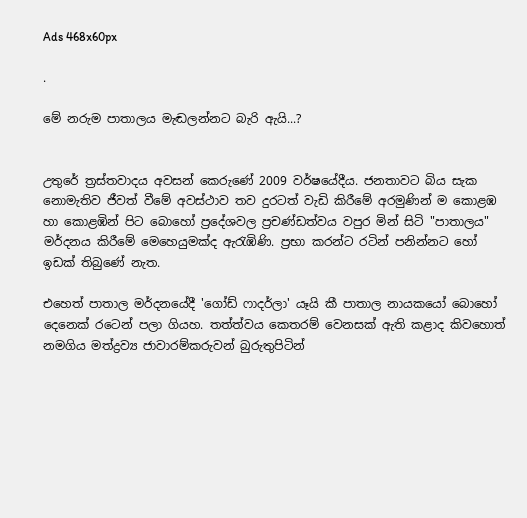Ads 468x60px

.

මේ නරුම පාතාලය මැඬලන්නට බැරි ඇයි...?


උතුරේ ත්‍රස්‌තවාදය අවසන් කෙරුණේ 2009 වර්ෂයේදීය. ජනතාවට බිය සැක නොමැතිව ජීවත් වීමේ අවස්‌ථාව තව දුරටත් වැඩි කිරීමේ අරමුණින් ම කොළඹ හා කොළඹින් පිට බොහෝ ප්‍රදේශවල ප්‍රචණ්‌ඩත්වය වපුර මින් සිටි "පාතාලය" මර්දනය කිරීමේ මෙහෙයුමක්‌ද ඇරැඹිණි. ප්‍රභා කරන්ට රටින් පනින්නට හෝ ඉඩක්‌ තිබුණේ නැත.

එහෙත් පාතාල මර්දනයේදී 'ගෝඩ් ෆාදර්ලා' යෑයි කී පාතාල නායකයෝ බොහෝ දෙනෙක්‌ රටෙන් පලා ගියහ. තත්ත්වය කෙතරම් වෙනසක්‌ ඇති කළාද කිවහොත් නමගිය මත්ද්‍රව්‍ය ජාවාරම්කරුවන් බුරුතුපිටින්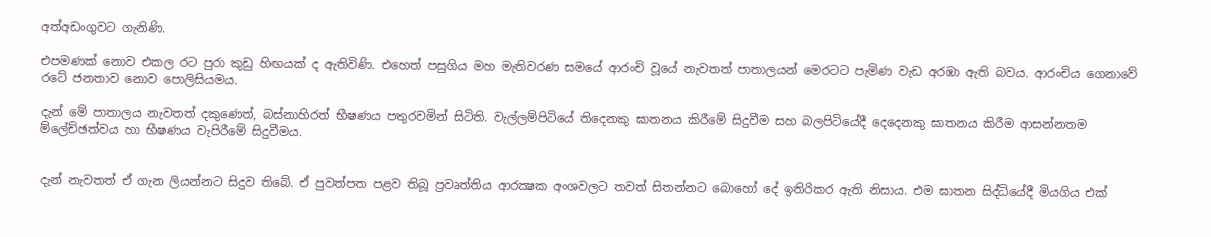අත්අඩංගුවට ගැනිණි.

එපමණක්‌ නොව එකල රට පුරා කුඩු හිඟයක්‌ ද ඇතිවිණි. එහෙත් පසුගිය මහ මැතිවරණ සමයේ ආරංචි වූයේ නැවතත් පාතාලයන් මෙරටට පැමිණ වැඩ අරඹා ඇති බවය. ආරංචිය ගෙනාවේ රටේ ජනතාව නොව පොලිසියමය.

දැන් මේ පාතාලය නැවතත් දකුණෙත්, බස්‌නාහිරත් භීෂණය පතුරවමින් සිටිති. වැල්ලම්පිටියේ තිදෙනකු ඝාතනය කිරීමේ සිදුවීම සහ බලපිටියේදී දෙදෙනකු ඝාතනය කිරීම ආසන්නතම ම්ලේච්ඡත්වය හා භීෂණය වැපිරීමේ සිදුවීමය.


දැන් නැවතත් ඒ ගැන ලියන්නට සිදුව තිබේ. ඒ පුවත්පත පළව තිබූ ප්‍රවෘත්තිය ආරක්‍ෂක අංශවලට තවත් සිතන්නට බොහෝ දේ ඉතිරිකර ඇති නිසාය. එම ඝාතන සිද්ධියේදී මියගිය එක්‌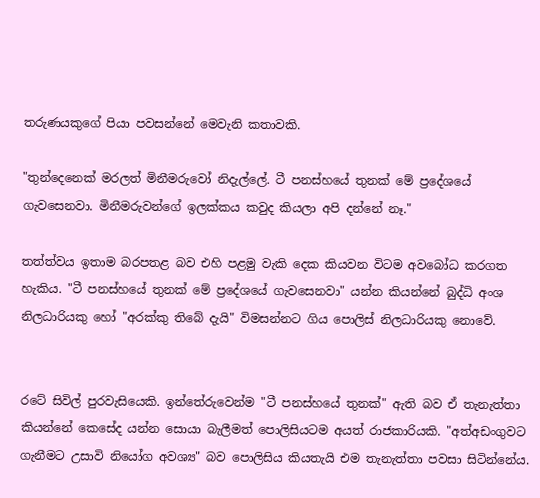තරුණයකුගේ පියා පවසන්නේ මෙවැනි කතාවකි.

"තුන්දෙනෙක්‌ මරලත් මිනීමරුවෝ නිදැල්ලේ. ටී පනස්‌හයේ තුනක්‌ මේ ප්‍රදේශයේ ගැවසෙනවා. මිනීමරුවන්ගේ ඉලක්‌කය කවුද කියලා අපි දන්නේ නෑ."

තත්ත්වය ඉතාම බරපතළ බව එහි පළමු වැකි දෙක කියවන විටම අවබෝධ කරගත හැකිය. "ටී පනස්‌හයේ තුනක්‌ මේ ප්‍රදේශයේ ගැවසෙනවා" යන්න කියන්නේ බුද්ධි අංශ නිලධාරියකු හෝ "අරක්‌කු තිබේ දැයි" විමසන්නට ගිය පොලිස්‌ නිලධාරියකු නොවේ.


රටේ සිවිල් පුරවැසියෙකි. ඉන්තේරුවෙන්ම "ටී පනස්‌හයේ තුනක්‌" ඇති බව ඒ තැනැත්තා කියන්නේ කෙසේද යන්න සොයා බැලීමත් පොලිසියටම අයත් රාජකාරියකි. "අත්අඩංගුවට ගැනීමට උසාවි නියෝග අවශ්‍ය" බව පොලිසිය කියතැයි එම තැනැත්තා පවසා සිටින්නේය.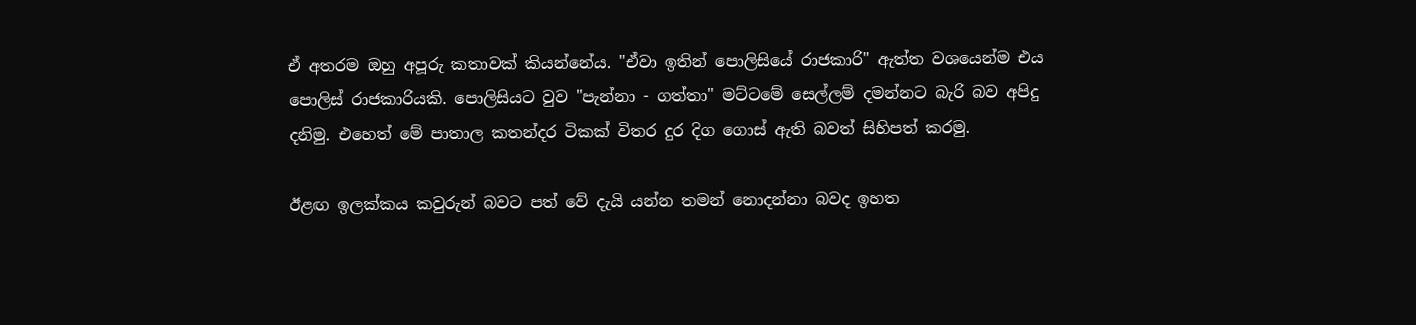ඒ අතරම ඔහු අපූරු කතාවක්‌ කියන්නේය. "ඒවා ඉතින් පොලිසියේ රාජකාරි" ඇත්ත වශයෙන්ම එය පොලිස්‌ රාජකාරියකි. පොලිසියට වුව "පැන්නා - ගත්තා" මට්‌ටමේ සෙල්ලම් දමන්නට බැරි බව අපිදු දනිමු. එහෙත් මේ පාතාල කතන්දර ටිකක්‌ විතර දුර දිග ගොස්‌ ඇති බවත් සිහිපත් කරමු.

ඊළඟ ඉලක්‌කය කවුරුන් බවට පත් වේ දැයි යන්න තමන් නොදන්නා බවද ඉහත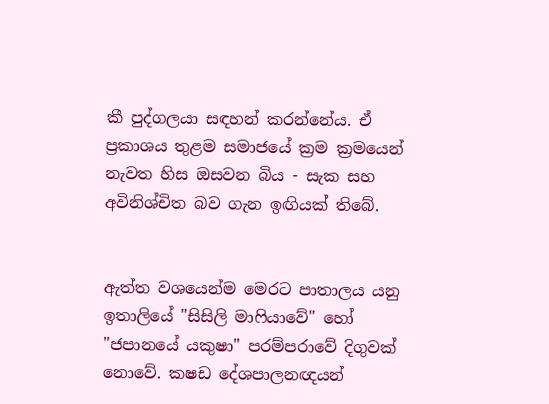කී පුද්ගලයා සඳහන් කරන්නේය. ඒ ප්‍රකාශය තුළම සමාජයේ ක්‍රම ක්‍රමයෙන් නැවත හිස ඔසවන බිය - සැක සහ අවිනිශ්චිත බව ගැන ඉඟියක්‌ තිබේ.


ඇත්ත වශයෙන්ම මෙරට පාතාලය යනු ඉතාලියේ "සිසිලි මාෆියාවේ" හෝ "ජපානයේ යකුෂා" පරම්පරාවේ දිගුවක්‌ නොවේ. කෂඩ දේශපාලනඥයන්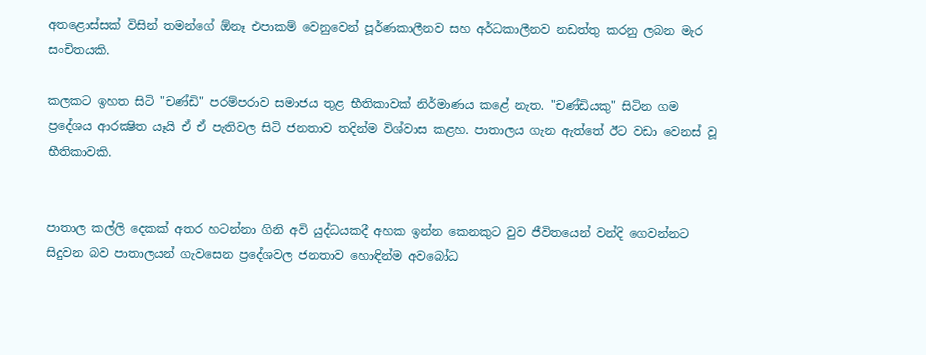අතළොස්‌සක්‌ විසින් තමන්ගේ ඕනෑ එපාකම් වෙනුවෙන් පූර්ණකාලීනව සහ අර්ධකාලීනව නඩත්තු කරනු ලබන මැර සංචිතයකි.

කලකට ඉහත සිටි "චණ්‌ඩි" පරම්පරාව සමාජය තුළ භීතිකාවක්‌ නිර්මාණය කළේ නැත. "චණ්‌ඩියකු" සිටින ගම ප්‍රදේශය ආරක්‍ෂිත යෑයි ඒ ඒ පැතිවල සිටි ජනතාව තදින්ම විශ්වාස කළහ. පාතාලය ගැන ඇත්තේ ඊට වඩා වෙනස්‌ වූ භීතිකාවකි.


පාතාල කල්ලි දෙකක්‌ අතර හටන්නා ගිනි අවි යුද්ධයකදී අහක ඉන්න කෙනකුට වුව ජීවිතයෙන් වන්දි ගෙවන්නට සිදුවන බව පාතාලයන් ගැවසෙන ප්‍රදේශවල ජනතාව හොඳින්ම අවබෝධ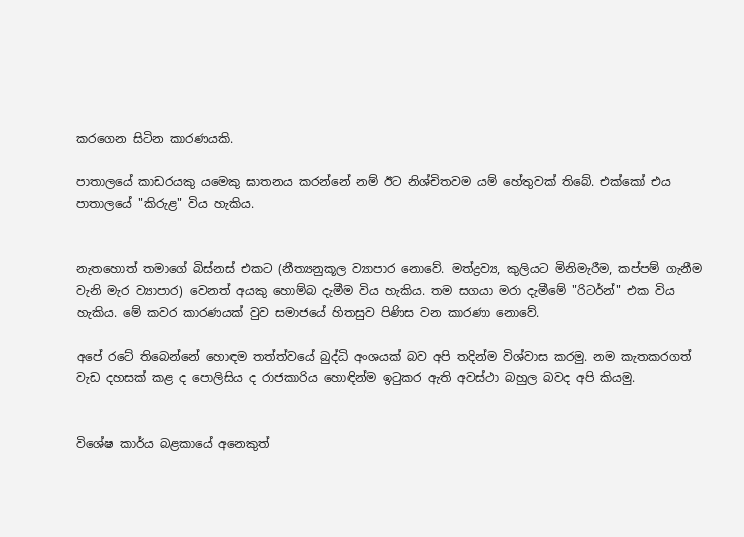කරගෙන සිටින කාරණයකි.

පාතාලයේ කාඩරයකු යමෙකු ඝාතනය කරන්නේ නම් ඊට නිශ්චිතවම යම් හේතුවක්‌ තිබේ. එක්‌කෝ එය පාතාලයේ "කිරුළ" විය හැකිය.


නැතහොත් තමාගේ බිස්‌නස්‌ එකට (නීත්‍යනුකූල ව්‍යාපාර නොවේ. මත්ද්‍රව්‍ය, කුලියට මිනිමැරීම, කප්පම් ගැනීම වැනි මැර ව්‍යාපාර) වෙනත් අයකු හොම්බ දැමීම විය හැකිය. තම සගයා මරා දැමීමේ "රිටර්න්" එක විය හැකිය. මේ කවර කාරණයක්‌ වුව සමාජයේ හිතසුව පිණිස වන කාරණා නොවේ.

අපේ රටේ තිබෙන්නේ හොඳම තත්ත්වයේ බුද්ධි අංශයක්‌ බව අපි තදින්ම විශ්වාස කරමු. නම කැතකරගත් වැඩ දහසක්‌ කළ ද පොලිසිය ද රාජකාරිය හොඳින්ම ඉටුකර ඇති අවස්‌ථා බහුල බවද අපි කියමු.


විශේෂ කාර්ය බළකායේ අනෙකුත්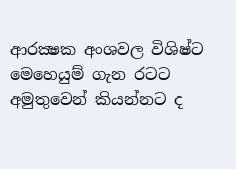ආරක්‍ෂක අංශවල විශිෂ්ට මෙහෙයුම් ගැන රටට අමුතුවෙන් කියන්නට ද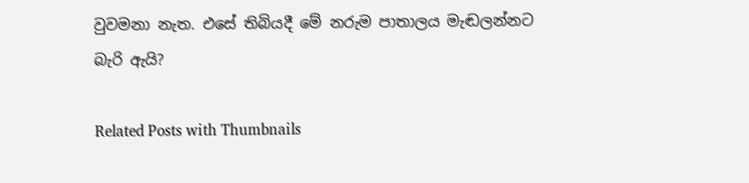වුවමනා නැත. එසේ තිබියදී මේ නරුම පාතාලය මැඬලන්නට බැරි ඇයි?

Related Posts with Thumbnails